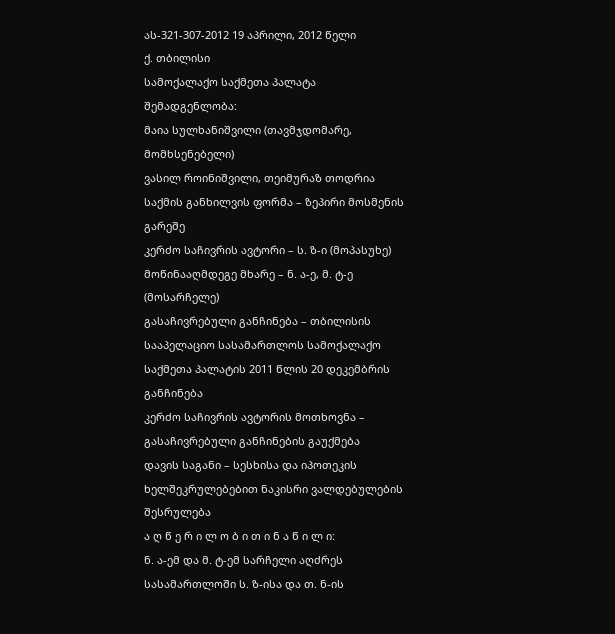ას-321-307-2012 19 აპრილი, 2012 წელი
ქ. თბილისი
სამოქალაქო საქმეთა პალატა
შემადგენლობა:
მაია სულხანიშვილი (თავმჯდომარე, მომხსენებელი)
ვასილ როინიშვილი, თეიმურაზ თოდრია
საქმის განხილვის ფორმა – ზეპირი მოსმენის გარეშე
კერძო საჩივრის ავტორი – ს. ზ-ი (მოპასუხე)
მოწინააღმდეგე მხარე – ნ. ა-ე, მ. ტ-ე (მოსარჩელე)
გასაჩივრებული განჩინება – თბილისის სააპელაციო სასამართლოს სამოქალაქო საქმეთა პალატის 2011 წლის 20 დეკემბრის განჩინება
კერძო საჩივრის ავტორის მოთხოვნა – გასაჩივრებული განჩინების გაუქმება
დავის საგანი – სესხისა და იპოთეკის ხელშეკრულებებით ნაკისრი ვალდებულების შესრულება
ა ღ წ ე რ ი ლ ო ბ ი თ ი ნ ა წ ი ლ ი:
ნ. ა-ემ და მ. ტ-ემ სარჩელი აღძრეს სასამართლოში ს. ზ-ისა და თ. ნ-ის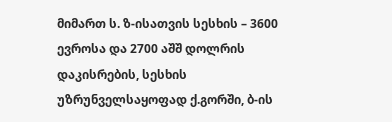მიმართ ს. ზ-ისათვის სესხის – 3600 ევროსა და 2700 აშშ დოლრის დაკისრების, სესხის უზრუნველსაყოფად ქ.გორში, ბ-ის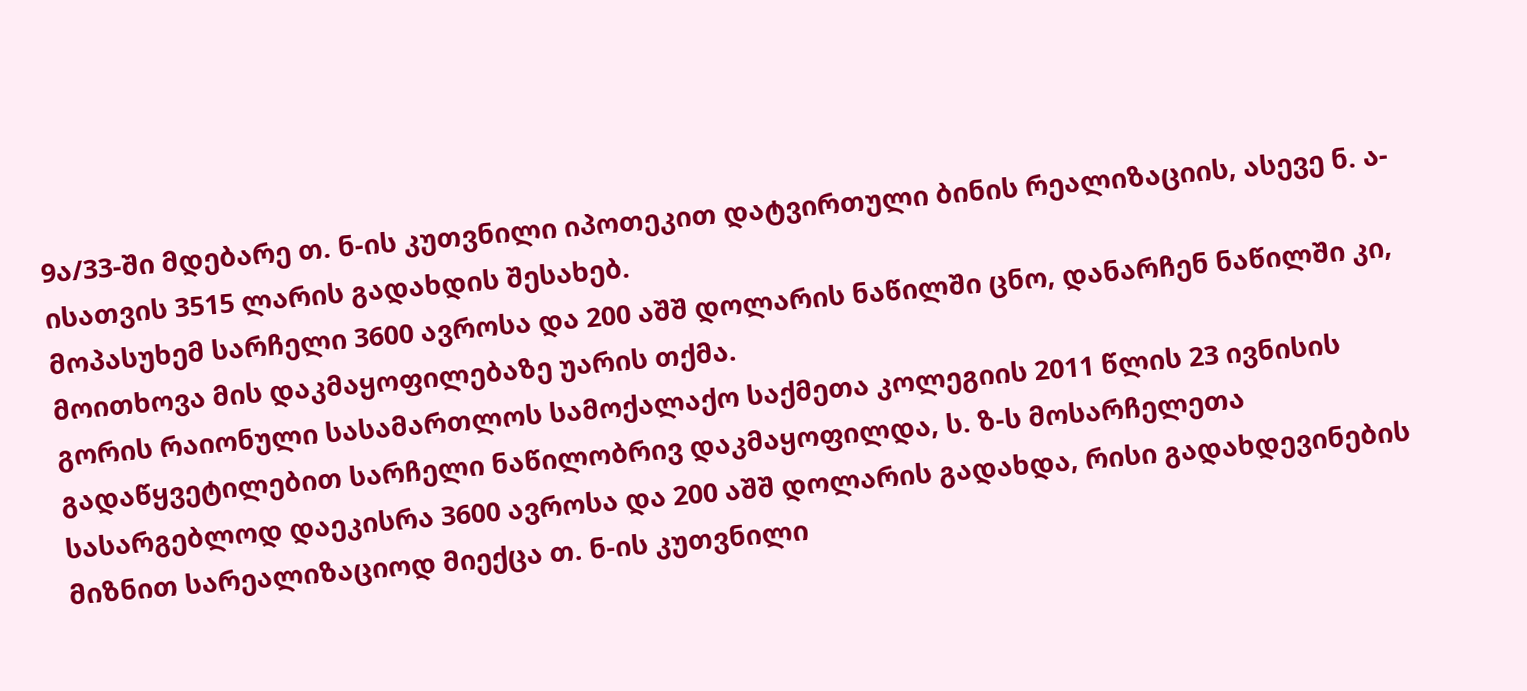9ა/33-ში მდებარე თ. ნ-ის კუთვნილი იპოთეკით დატვირთული ბინის რეალიზაციის, ასევე ნ. ა-ისათვის 3515 ლარის გადახდის შესახებ.
მოპასუხემ სარჩელი 3600 ავროსა და 200 აშშ დოლარის ნაწილში ცნო, დანარჩენ ნაწილში კი, მოითხოვა მის დაკმაყოფილებაზე უარის თქმა.
გორის რაიონული სასამართლოს სამოქალაქო საქმეთა კოლეგიის 2011 წლის 23 ივნისის გადაწყვეტილებით სარჩელი ნაწილობრივ დაკმაყოფილდა, ს. ზ-ს მოსარჩელეთა სასარგებლოდ დაეკისრა 3600 ავროსა და 200 აშშ დოლარის გადახდა, რისი გადახდევინების მიზნით სარეალიზაციოდ მიექცა თ. ნ-ის კუთვნილი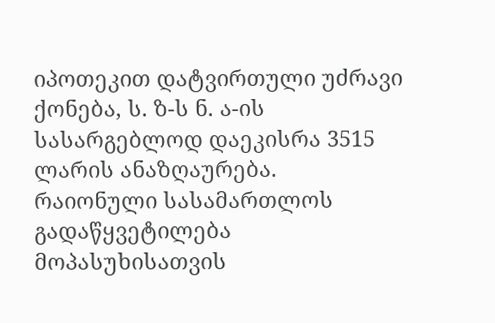იპოთეკით დატვირთული უძრავი ქონება, ს. ზ-ს ნ. ა-ის სასარგებლოდ დაეკისრა 3515 ლარის ანაზღაურება.
რაიონული სასამართლოს გადაწყვეტილება მოპასუხისათვის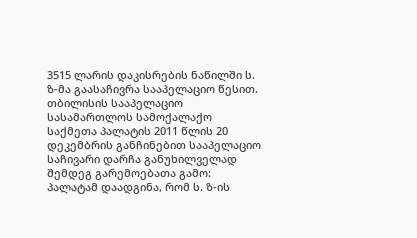3515 ლარის დაკისრების ნაწილში ს. ზ-მა გაასაჩივრა სააპელაციო წესით.
თბილისის სააპელაციო სასამართლოს სამოქალაქო საქმეთა პალატის 2011 წლის 20 დეკემბრის განჩინებით სააპელაციო საჩივარი დარჩა განუხილველად შემდეგ გარემოებათა გამო:
პალატამ დაადგინა, რომ ს. ზ-ის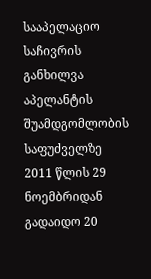სააპელაციო საჩივრის განხილვა აპელანტის შუამდგომლობის საფუძველზე 2011 წლის 29 ნოემბრიდან გადაიდო 20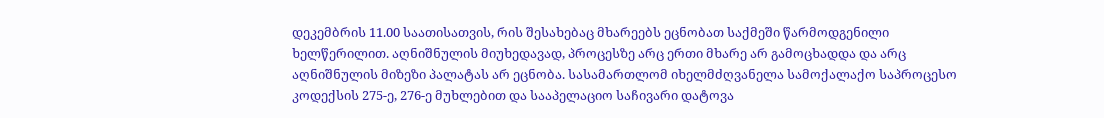დეკემბრის 11.00 საათისათვის, რის შესახებაც მხარეებს ეცნობათ საქმეში წარმოდგენილი ხელწერილით. აღნიშნულის მიუხედავად, პროცესზე არც ერთი მხარე არ გამოცხადდა და არც აღნიშნულის მიზეზი პალატას არ ეცნობა. სასამართლომ იხელმძღვანელა სამოქალაქო საპროცესო კოდექსის 275-ე, 276-ე მუხლებით და სააპელაციო საჩივარი დატოვა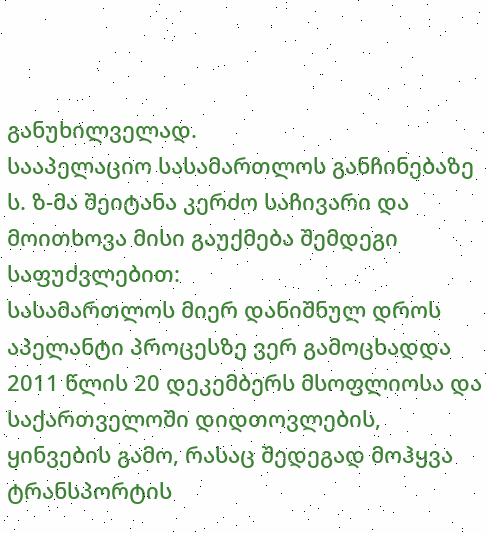განუხილველად.
სააპელაციო სასამართლოს განჩინებაზე ს. ზ-მა შეიტანა კერძო საჩივარი და მოითხოვა მისი გაუქმება შემდეგი საფუძვლებით:
სასამართლოს მიერ დანიშნულ დროს აპელანტი პროცესზე ვერ გამოცხადდა 2011 წლის 20 დეკემბერს მსოფლიოსა და საქართველოში დიდთოვლების, ყინვების გამო, რასაც შედეგად მოჰყვა ტრანსპორტის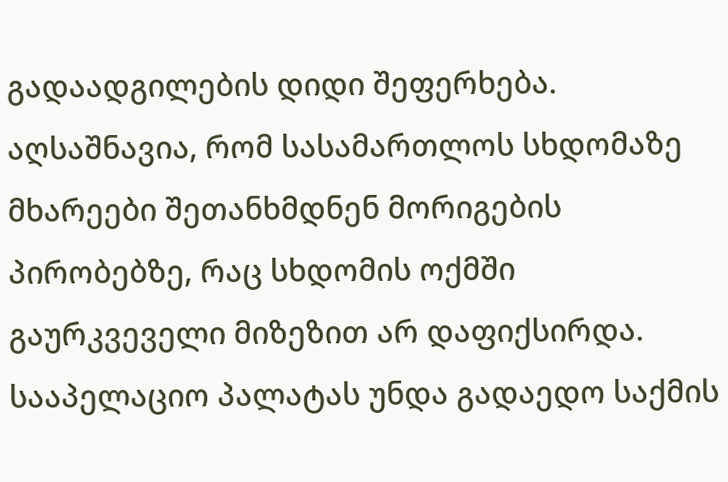გადაადგილების დიდი შეფერხება.
აღსაშნავია, რომ სასამართლოს სხდომაზე მხარეები შეთანხმდნენ მორიგების პირობებზე, რაც სხდომის ოქმში გაურკვეველი მიზეზით არ დაფიქსირდა.
სააპელაციო პალატას უნდა გადაედო საქმის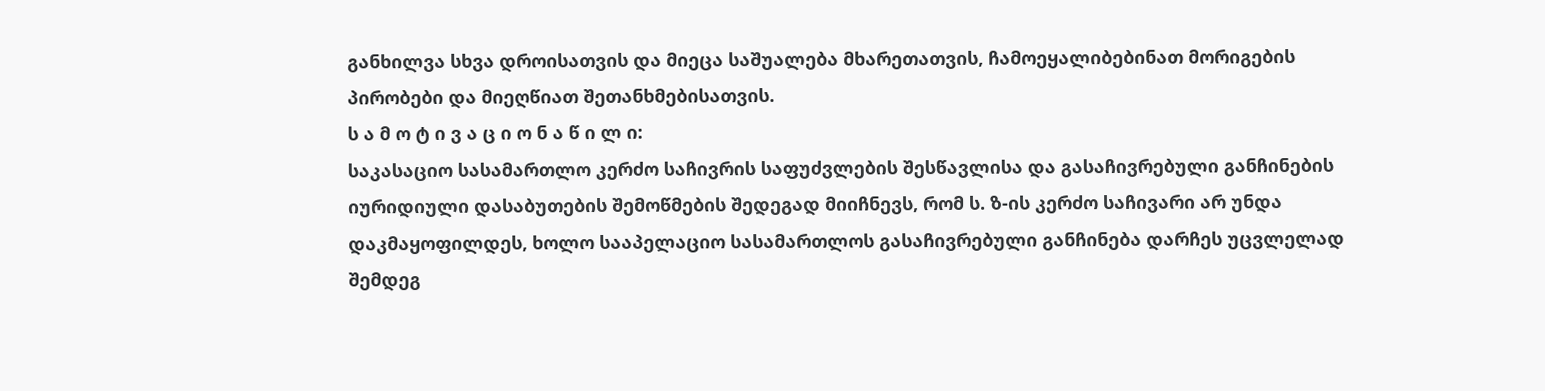განხილვა სხვა დროისათვის და მიეცა საშუალება მხარეთათვის, ჩამოეყალიბებინათ მორიგების პირობები და მიეღწიათ შეთანხმებისათვის.
ს ა მ ო ტ ი ვ ა ც ი ო ნ ა წ ი ლ ი:
საკასაციო სასამართლო კერძო საჩივრის საფუძვლების შესწავლისა და გასაჩივრებული განჩინების იურიდიული დასაბუთების შემოწმების შედეგად მიიჩნევს, რომ ს. ზ-ის კერძო საჩივარი არ უნდა დაკმაყოფილდეს, ხოლო სააპელაციო სასამართლოს გასაჩივრებული განჩინება დარჩეს უცვლელად შემდეგ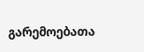გარემოებათა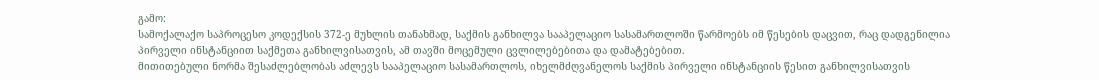გამო:
სამოქალაქო საპროცესო კოდექსის 372-ე მუხლის თანახმად, საქმის განხილვა სააპელაციო სასამართლოში წარმოებს იმ წესების დაცვით, რაც დადგენილია პირველი ინსტანციით საქმეთა განხილვისათვის, ამ თავში მოცემული ცვლილებებითა და დამატებებით.
მითითებული ნორმა შესაძლებლობას აძლევს სააპელაციო სასამართლოს, იხელმძღვანელოს საქმის პირველი ინსტანციის წესით განხილვისათვის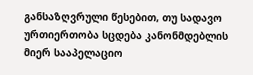განსაზღვრული წესებით, თუ სადავო ურთიერთობა სცდება კანონმდებლის მიერ სააპელაციო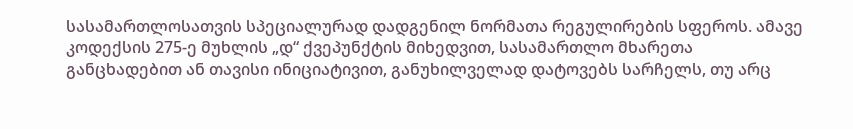სასამართლოსათვის სპეციალურად დადგენილ ნორმათა რეგულირების სფეროს. ამავე კოდექსის 275-ე მუხლის „დ“ ქვეპუნქტის მიხედვით, სასამართლო მხარეთა განცხადებით ან თავისი ინიციატივით, განუხილველად დატოვებს სარჩელს, თუ არც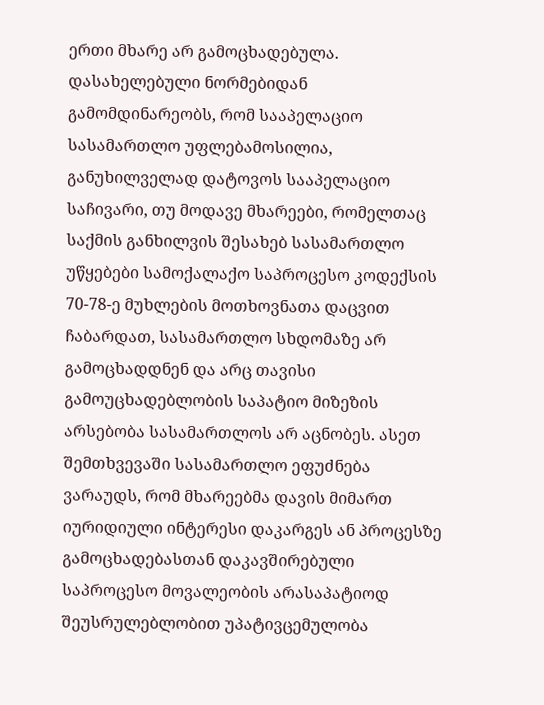ერთი მხარე არ გამოცხადებულა.
დასახელებული ნორმებიდან გამომდინარეობს, რომ სააპელაციო სასამართლო უფლებამოსილია, განუხილველად დატოვოს სააპელაციო საჩივარი, თუ მოდავე მხარეები, რომელთაც საქმის განხილვის შესახებ სასამართლო უწყებები სამოქალაქო საპროცესო კოდექსის 70-78-ე მუხლების მოთხოვნათა დაცვით ჩაბარდათ, სასამართლო სხდომაზე არ გამოცხადდნენ და არც თავისი გამოუცხადებლობის საპატიო მიზეზის არსებობა სასამართლოს არ აცნობეს. ასეთ შემთხვევაში სასამართლო ეფუძნება ვარაუდს, რომ მხარეებმა დავის მიმართ იურიდიული ინტერესი დაკარგეს ან პროცესზე გამოცხადებასთან დაკავშირებული საპროცესო მოვალეობის არასაპატიოდ შეუსრულებლობით უპატივცემულობა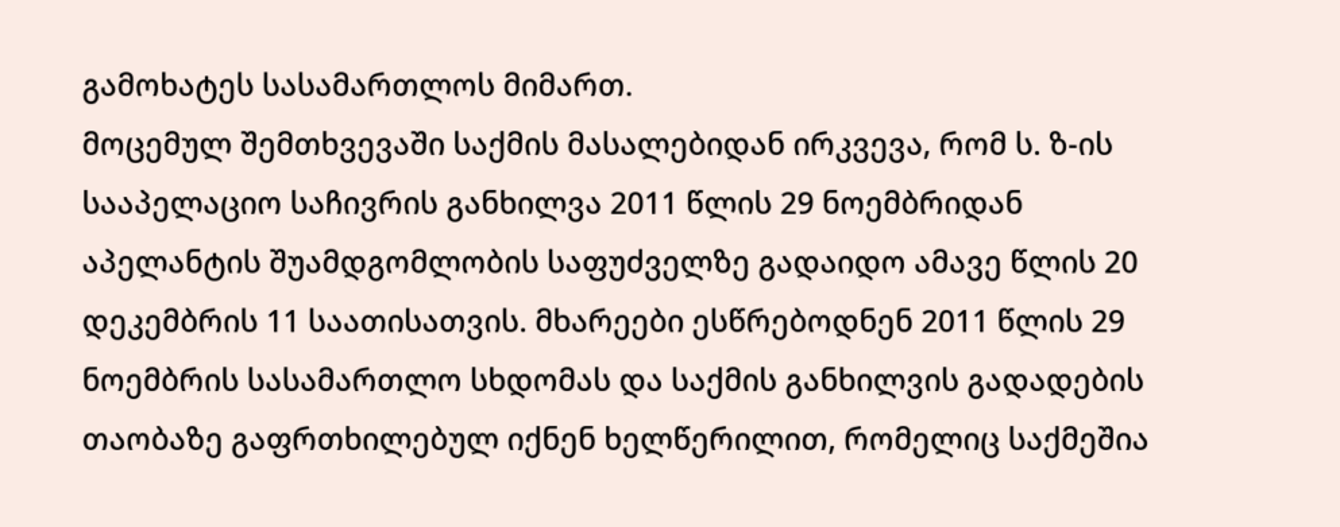გამოხატეს სასამართლოს მიმართ.
მოცემულ შემთხვევაში საქმის მასალებიდან ირკვევა, რომ ს. ზ-ის სააპელაციო საჩივრის განხილვა 2011 წლის 29 ნოემბრიდან აპელანტის შუამდგომლობის საფუძველზე გადაიდო ამავე წლის 20 დეკემბრის 11 საათისათვის. მხარეები ესწრებოდნენ 2011 წლის 29 ნოემბრის სასამართლო სხდომას და საქმის განხილვის გადადების თაობაზე გაფრთხილებულ იქნენ ხელწერილით, რომელიც საქმეშია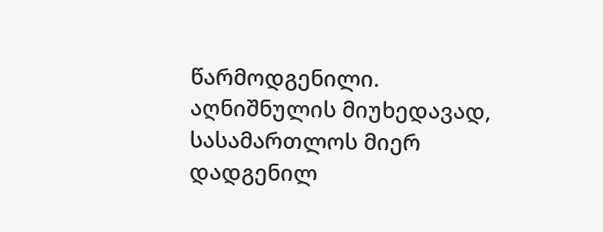წარმოდგენილი.
აღნიშნულის მიუხედავად, სასამართლოს მიერ დადგენილ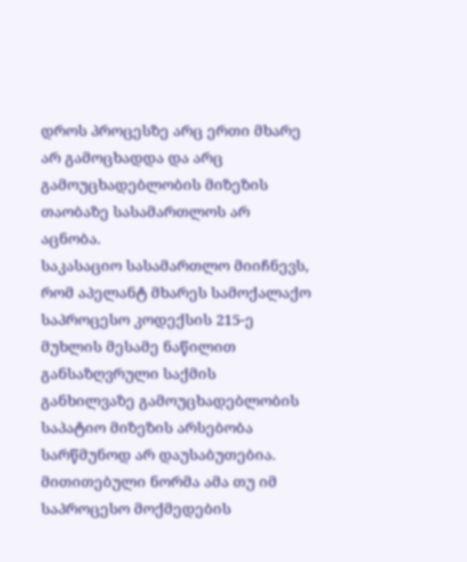დროს პროცესზე არც ერთი მხარე არ გამოცხადდა და არც გამოუცხადებლობის მიზეზის თაობაზე სასამართლოს არ აცნობა.
საკასაციო სასამართლო მიიჩნევს, რომ აპელანტ მხარეს სამოქალაქო საპროცესო კოდექსის 215-ე მუხლის მესამე ნაწილით განსაზღვრული საქმის განხილვაზე გამოუცხადებლობის საპატიო მიზეზის არსებობა სარწმუნოდ არ დაუსაბუთებია. მითითებული ნორმა ამა თუ იმ საპროცესო მოქმედების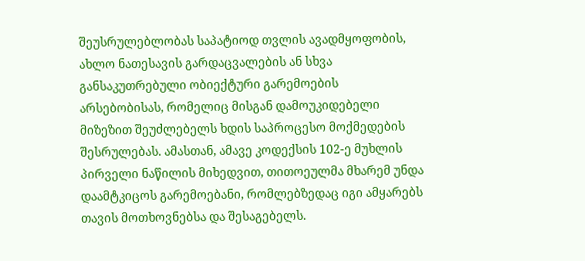შეუსრულებლობას საპატიოდ თვლის ავადმყოფობის, ახლო ნათესავის გარდაცვალების ან სხვა განსაკუთრებული ობიექტური გარემოების არსებობისას, რომელიც მისგან დამოუკიდებელი მიზეზით შეუძლებელს ხდის საპროცესო მოქმედების შესრულებას. ამასთან, ამავე კოდექსის 102-ე მუხლის პირველი ნაწილის მიხედვით, თითოეულმა მხარემ უნდა დაამტკიცოს გარემოებანი, რომლებზედაც იგი ამყარებს თავის მოთხოვნებსა და შესაგებელს.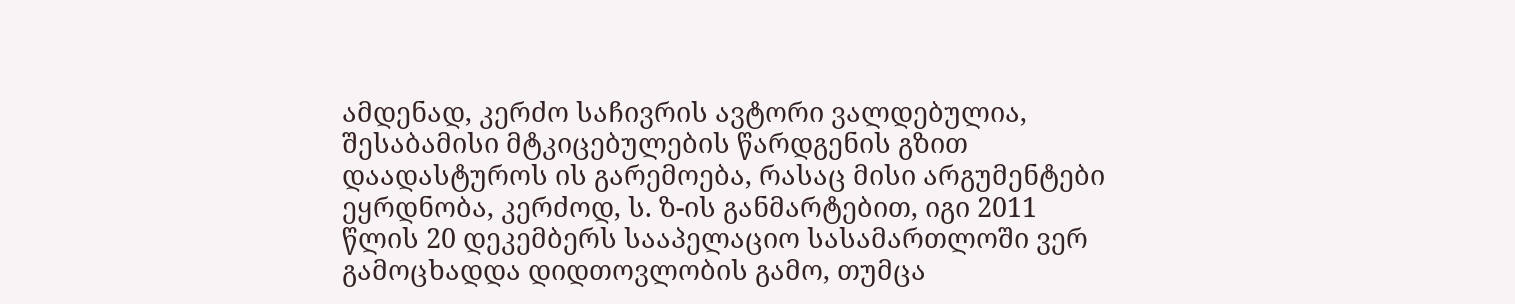ამდენად, კერძო საჩივრის ავტორი ვალდებულია, შესაბამისი მტკიცებულების წარდგენის გზით დაადასტუროს ის გარემოება, რასაც მისი არგუმენტები ეყრდნობა, კერძოდ, ს. ზ-ის განმარტებით, იგი 2011 წლის 20 დეკემბერს სააპელაციო სასამართლოში ვერ გამოცხადდა დიდთოვლობის გამო, თუმცა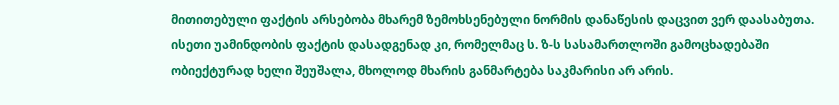მითითებული ფაქტის არსებობა მხარემ ზემოხსენებული ნორმის დანაწესის დაცვით ვერ დაასაბუთა. ისეთი უამინდობის ფაქტის დასადგენად კი, რომელმაც ს. ზ-ს სასამართლოში გამოცხადებაში ობიექტურად ხელი შეუშალა, მხოლოდ მხარის განმარტება საკმარისი არ არის.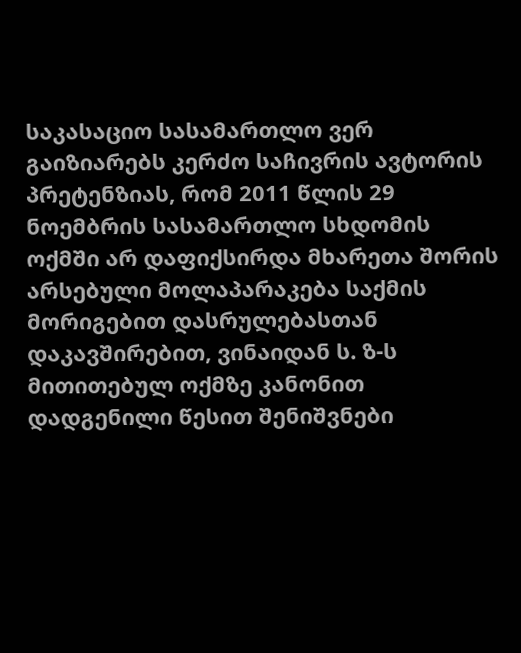საკასაციო სასამართლო ვერ გაიზიარებს კერძო საჩივრის ავტორის პრეტენზიას, რომ 2011 წლის 29 ნოემბრის სასამართლო სხდომის ოქმში არ დაფიქსირდა მხარეთა შორის არსებული მოლაპარაკება საქმის მორიგებით დასრულებასთან დაკავშირებით, ვინაიდან ს. ზ-ს მითითებულ ოქმზე კანონით დადგენილი წესით შენიშვნები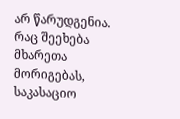არ წარუდგენია. რაც შეეხება მხარეთა მორიგებას, საკასაციო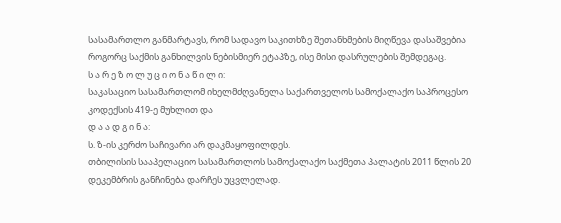სასამართლო განმარტავს, რომ სადავო საკითხზე შეთანხმების მიღწევა დასაშვებია როგორც საქმის განხილვის ნებისმიერ ეტაპზე, ისე მისი დასრულების შემდეგაც.
ს ა რ ე ზ ო ლ უ ც ი ო ნ ა წ ი ლ ი:
საკასაციო სასამართლომ იხელმძღვანელა საქართველოს სამოქალაქო საპროცესო კოდექსის 419-ე მუხლით და
დ ა ა დ გ ი ნ ა:
ს. ზ-ის კერძო საჩივარი არ დაკმაყოფილდეს.
თბილისის სააპელაციო სასამართლოს სამოქალაქო საქმეთა პალატის 2011 წლის 20 დეკემბრის განჩინება დარჩეს უცვლელად.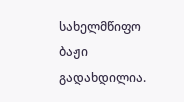სახელმწიფო ბაჟი გადახდილია.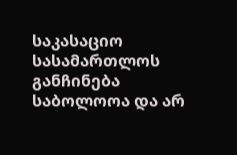საკასაციო სასამართლოს განჩინება საბოლოოა და არ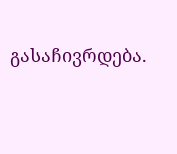გასაჩივრდება.